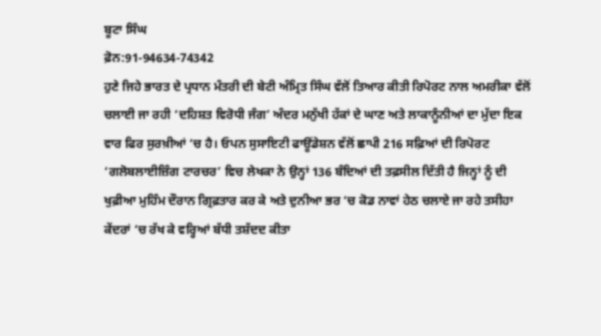ਬੂਟਾ ਸਿੰਘ
ਫ਼ੋਨ:91-94634-74342
ਹੁਣੇ ਜਿਹੇ ਭਾਰਤ ਦੇ ਪ੍ਰਧਾਨ ਮੰਤਰੀ ਦੀ ਬੇਟੀ ਅੰਮ੍ਰਿਤ ਸਿੰਘ ਵੱਲੋਂ ਤਿਆਰ ਕੀਤੀ ਰਿਪੋਰਟ ਨਾਲ ਅਮਰੀਕਾ ਵੱਲੋਂ ਚਲਾਈ ਜਾ ਰਹੀ ‘ਦਹਿਸ਼ਤ ਵਿਰੋਧੀ ਜੰਗ’ ਅੰਦਰ ਮਨੁੱਖੀ ਹੱਕਾਂ ਦੇ ਘਾਣ ਅਤੇ ਲਾਕਾਨੂੰਨੀਆਂ ਦਾ ਮੁੱਦਾ ਇਕ ਵਾਰ ਫਿਰ ਸੁਰਖ਼ੀਆਂ ‘ਚ ਹੈ। ਓਪਨ ਸੁਸਾਇਟੀ ਫਾਊਂਡੇਸ਼ਨ ਵੱਲੋਂ ਛਾਪੀ 216 ਸਫ਼ਿਆਂ ਦੀ ਰਿਪੋਰਟ ‘ਗਲੋਬਲਾਈਜ਼ਿੰਗ ਟਾਰਚਰ’ ਵਿਚ ਲੇਖਕਾ ਨੇ ਉਨ੍ਹਾਂ 136 ਬੰਦਿਆਂ ਦੀ ਤਫ਼ਸੀਲ ਦਿੱਤੀ ਹੈ ਜਿਨ੍ਹਾਂ ਨੂੰ ਦੀ ਖੁਫ਼ੀਆ ਮੁਹਿੰਮ ਦੌਰਾਨ ਗ੍ਰਿਫ਼ਤਾਰ ਕਰ ਕੇ ਅਤੇ ਦੁਨੀਆ ਭਰ ‘ਚ ਕੋਡ ਨਾਵਾਂ ਹੇਠ ਚਲਾਏ ਜਾ ਰਹੇ ਤਸੀਹਾ ਕੇਂਦਰਾਂ ‘ਚ ਰੱਖ ਕੇ ਵਰ੍ਹਿਆਂ ਬੱਧੀ ਤਸ਼ੱਦਦ ਕੀਤਾ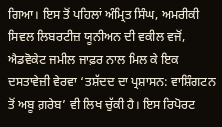ਗਿਆ। ਇਸ ਤੋਂ ਪਹਿਲਾਂ ਅੰਮ੍ਰਿਤ ਸਿੰਘ, ਅਮਰੀਕੀ ਸਿਵਲ ਲਿਬਰਟੀਜ਼ ਯੂਨੀਅਨ ਦੀ ਵਕੀਲ ਵਜੋਂ, ਐਡਵੋਕੇਟ ਜਮੀਲ ਜਾਫ਼ਰ ਨਾਲ ਮਿਲ ਕੇ ਇਕ ਦਸਤਾਵੇਜ਼ੀ ਵੇਰਵਾ ‘ਤਸ਼ੱਦਦ ਦਾ ਪ੍ਰਸ਼ਾਸਨ: ਵਾਸ਼ਿੰਗਟਨ ਤੋਂ ਅਬੂ ਗ਼ਰੇਬ’ ਵੀ ਲਿਖ ਚੁੱਕੀ ਹੈ। ਇਸ ਰਿਪੋਰਟ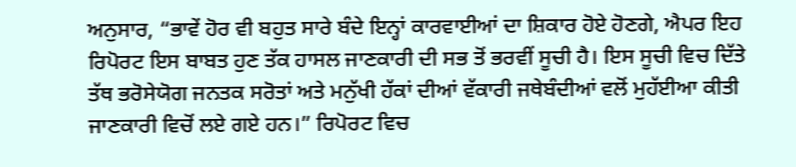ਅਨੁਸਾਰ, “ਭਾਵੇਂ ਹੋਰ ਵੀ ਬਹੁਤ ਸਾਰੇ ਬੰਦੇ ਇਨ੍ਹਾਂ ਕਾਰਵਾਈਆਂ ਦਾ ਸ਼ਿਕਾਰ ਹੋਏ ਹੋਣਗੇ, ਐਪਰ ਇਹ ਰਿਪੋਰਟ ਇਸ ਬਾਬਤ ਹੁਣ ਤੱਕ ਹਾਸਲ ਜਾਣਕਾਰੀ ਦੀ ਸਭ ਤੋਂ ਭਰਵੀਂ ਸੂਚੀ ਹੈ। ਇਸ ਸੂਚੀ ਵਿਚ ਦਿੱਤੇ ਤੱਥ ਭਰੋਸੇਯੋਗ ਜਨਤਕ ਸਰੋਤਾਂ ਅਤੇ ਮਨੁੱਖੀ ਹੱਕਾਂ ਦੀਆਂ ਵੱਕਾਰੀ ਜਥੇਬੰਦੀਆਂ ਵਲੋਂ ਮੁਹੱਈਆ ਕੀਤੀ ਜਾਣਕਾਰੀ ਵਿਚੋਂ ਲਏ ਗਏ ਹਨ।” ਰਿਪੋਰਟ ਵਿਚ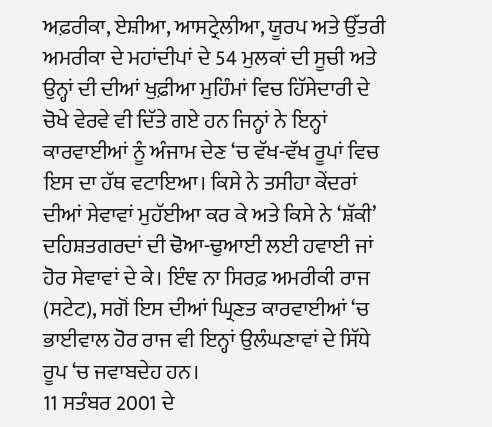ਅਫ਼ਰੀਕਾ, ਏਸ਼ੀਆ, ਆਸਟ੍ਰੇਲੀਆ, ਯੂਰਪ ਅਤੇ ਉੱਤਰੀ ਅਮਰੀਕਾ ਦੇ ਮਹਾਂਦੀਪਾਂ ਦੇ 54 ਮੁਲਕਾਂ ਦੀ ਸੂਚੀ ਅਤੇ ਉਨ੍ਹਾਂ ਦੀ ਦੀਆਂ ਖੁਫ਼ੀਆ ਮੁਹਿੰਮਾਂ ਵਿਚ ਹਿੱਸੇਦਾਰੀ ਦੇ ਚੋਖੇ ਵੇਰਵੇ ਵੀ ਦਿੱਤੇ ਗਏ ਹਨ ਜਿਨ੍ਹਾਂ ਨੇ ਇਨ੍ਹਾਂ ਕਾਰਵਾਈਆਂ ਨੂੰ ਅੰਜਾਮ ਦੇਣ ‘ਚ ਵੱਖ-ਵੱਖ ਰੂਪਾਂ ਵਿਚ ਇਸ ਦਾ ਹੱਥ ਵਟਾਇਆ। ਕਿਸੇ ਨੇ ਤਸੀਹਾ ਕੇਂਦਰਾਂ ਦੀਆਂ ਸੇਵਾਵਾਂ ਮੁਹੱਈਆ ਕਰ ਕੇ ਅਤੇ ਕਿਸੇ ਨੇ ‘ਸ਼ੱਕੀ’ ਦਹਿਸ਼ਤਗਰਦਾਂ ਦੀ ਢੋਆ-ਢੁਆਈ ਲਈ ਹਵਾਈ ਜਾਂ ਹੋਰ ਸੇਵਾਵਾਂ ਦੇ ਕੇ। ਇੰਞ ਨਾ ਸਿਰਫ਼ ਅਮਰੀਕੀ ਰਾਜ (ਸਟੇਟ), ਸਗੋਂ ਇਸ ਦੀਆਂ ਘ੍ਰਿਣਤ ਕਾਰਵਾਈਆਂ ‘ਚ ਭਾਈਵਾਲ ਹੋਰ ਰਾਜ ਵੀ ਇਨ੍ਹਾਂ ਉਲੰਘਣਾਵਾਂ ਦੇ ਸਿੱਧੇ ਰੂਪ ‘ਚ ਜਵਾਬਦੇਹ ਹਨ।
11 ਸਤੰਬਰ 2001 ਦੇ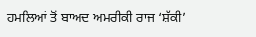ਹਮਲਿਆਂ ਤੋਂ ਬਾਅਦ ਅਮਰੀਕੀ ਰਾਜ ‘ਸ਼ੱਕੀ’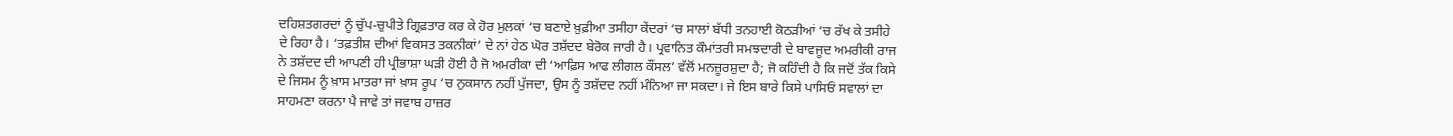ਦਹਿਸ਼ਤਗਰਦਾਂ ਨੂੰ ਚੁੱਪ-ਚੁਪੀਤੇ ਗ੍ਰਿਫ਼ਤਾਰ ਕਰ ਕੇ ਹੋਰ ਮੁਲਕਾਂ ‘ਚ ਬਣਾਏ ਖ਼ੁਫ਼ੀਆ ਤਸੀਹਾ ਕੇਂਦਰਾਂ ‘ਚ ਸਾਲਾਂ ਬੱਧੀ ਤਨਹਾਈ ਕੋਠੜੀਆਂ ‘ਚ ਰੱਖ ਕੇ ਤਸੀਹੇ ਦੇ ਰਿਹਾ ਹੈ। ‘ਤਫ਼ਤੀਸ਼ ਦੀਆਂ ਵਿਕਸਤ ਤਕਨੀਕਾਂ’ ਦੇ ਨਾਂ ਹੇਠ ਘੋਰ ਤਸ਼ੱਦਦ ਬੇਰੋਕ ਜਾਰੀ ਹੈ। ਪ੍ਰਵਾਨਿਤ ਕੌਮਾਂਤਰੀ ਸਮਝਦਾਰੀ ਦੇ ਬਾਵਜੂਦ ਅਮਰੀਕੀ ਰਾਜ ਨੇ ਤਸ਼ੱਦਦ ਦੀ ਆਪਣੀ ਹੀ ਪ੍ਰੀਭਾਸ਼ਾ ਘੜੀ ਹੋਈ ਹੈ ਜੋ ਅਮਰੀਕਾ ਦੀ ‘ਆਫ਼ਿਸ ਆਫ ਲੀਗਲ ਕੌਂਸਲ’ ਵੱਲੋਂ ਮਨਜ਼ੂਰਸ਼ੁਦਾ ਹੈ; ਜੋ ਕਹਿੰਦੀ ਹੈ ਕਿ ਜਦੋਂ ਤੱਕ ਕਿਸੇ ਦੇ ਜਿਸਮ ਨੂੰ ਖ਼ਾਸ ਮਾਤਰਾ ਜਾਂ ਖ਼ਾਸ ਰੂਪ ‘ਚ ਨੁਕਸਾਨ ਨਹੀਂ ਪੁੱਜਦਾ, ਉਸ ਨੂੰ ਤਸ਼ੱਦਦ ਨਹੀਂ ਮੰਨਿਆ ਜਾ ਸਕਦਾ। ਜੇ ਇਸ ਬਾਰੇ ਕਿਸੇ ਪਾਸਿਓਂ ਸਵਾਲਾਂ ਦਾ ਸਾਹਮਣਾ ਕਰਨਾ ਪੈ ਜਾਵੇ ਤਾਂ ਜਵਾਬ ਹਾਜ਼ਰ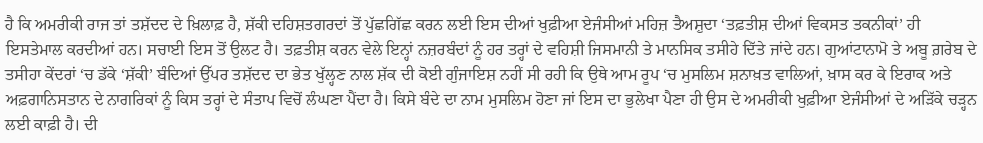ਹੈ ਕਿ ਅਮਰੀਕੀ ਰਾਜ ਤਾਂ ਤਸ਼ੱਦਦ ਦੇ ਖ਼ਿਲਾਫ਼ ਹੈ, ਸ਼ੱਕੀ ਦਹਿਸ਼ਤਗਰਦਾਂ ਤੋਂ ਪੁੱਛਗਿੱਛ ਕਰਨ ਲਈ ਇਸ ਦੀਆਂ ਖੁਫ਼ੀਆ ਏਜੰਸੀਆਂ ਮਹਿਜ਼ ਤੈਅਸ਼ੁਦਾ ‘ਤਫ਼ਤੀਸ਼ ਦੀਆਂ ਵਿਕਸਤ ਤਕਨੀਕਾਂ’ ਹੀ ਇਸਤੇਮਾਲ ਕਰਦੀਆਂ ਹਨ। ਸਚਾਈ ਇਸ ਤੋਂ ਉਲਟ ਹੈ। ਤਫ਼ਤੀਸ਼ ਕਰਨ ਵੇਲੇ ਇਨ੍ਹਾਂ ਨਜ਼ਰਬੰਦਾਂ ਨੂੰ ਹਰ ਤਰ੍ਹਾਂ ਦੇ ਵਹਿਸ਼ੀ ਜਿਸਮਾਨੀ ਤੇ ਮਾਨਸਿਕ ਤਸੀਹੇ ਦਿੱਤੇ ਜਾਂਦੇ ਹਨ। ਗੁਆਂਟਾਨਾਮੋ ਤੇ ਅਬੂ ਗ਼ਰੇਬ ਦੇ ਤਸੀਹਾ ਕੇਂਦਰਾਂ ‘ਚ ਡੱਕੇ ‘ਸ਼ੱਕੀ’ ਬੰਦਿਆਂ ਉੱਪਰ ਤਸ਼ੱਦਦ ਦਾ ਭੇਤ ਖੁੱਲ੍ਹਣ ਨਾਲ ਸ਼ੱਕ ਦੀ ਕੋਈ ਗੁੰਜਾਇਸ਼ ਨਹੀਂ ਸੀ ਰਹੀ ਕਿ ਉਥੇ ਆਮ ਰੂਪ ‘ਚ ਮੁਸਲਿਮ ਸ਼ਨਾਖ਼ਤ ਵਾਲਿਆਂ, ਖ਼ਾਸ ਕਰ ਕੇ ਇਰਾਕ ਅਤੇ ਅਫ਼ਗਾਨਿਸਤਾਨ ਦੇ ਨਾਗਰਿਕਾਂ ਨੂੰ ਕਿਸ ਤਰ੍ਹਾਂ ਦੇ ਸੰਤਾਪ ਵਿਚੋਂ ਲੰਘਣਾ ਪੈਂਦਾ ਹੈ। ਕਿਸੇ ਬੰਦੇ ਦਾ ਨਾਮ ਮੁਸਲਿਮ ਹੋਣਾ ਜਾਂ ਇਸ ਦਾ ਭੁਲੇਖਾ ਪੈਣਾ ਹੀ ਉਸ ਦੇ ਅਮਰੀਕੀ ਖੁਫ਼ੀਆ ਏਜੰਸੀਆਂ ਦੇ ਅੜਿੱਕੇ ਚੜ੍ਹਨ ਲਈ ਕਾਫ਼ੀ ਹੈ। ਦੀ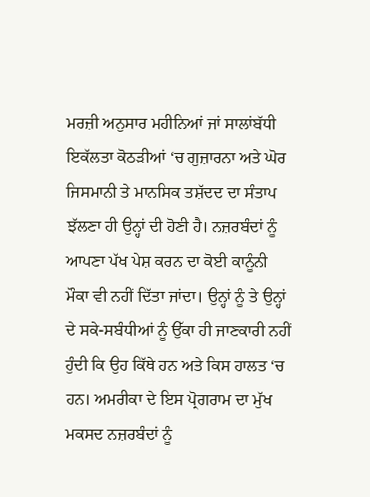ਮਰਜ਼ੀ ਅਨੁਸਾਰ ਮਹੀਨਿਆਂ ਜਾਂ ਸਾਲਾਂਬੱਧੀ ਇਕੱਲਤਾ ਕੋਠੜੀਆਂ ‘ਚ ਗੁਜ਼ਾਰਨਾ ਅਤੇ ਘੋਰ ਜਿਸਮਾਨੀ ਤੇ ਮਾਨਸਿਕ ਤਸ਼ੱਦਦ ਦਾ ਸੰਤਾਪ ਝੱਲਣਾ ਹੀ ਉਨ੍ਹਾਂ ਦੀ ਹੋਣੀ ਹੈ। ਨਜ਼ਰਬੰਦਾਂ ਨੂੰ ਆਪਣਾ ਪੱਖ ਪੇਸ਼ ਕਰਨ ਦਾ ਕੋਈ ਕਾਨੂੰਨੀ ਮੌਕਾ ਵੀ ਨਹੀਂ ਦਿੱਤਾ ਜਾਂਦਾ। ਉਨ੍ਹਾਂ ਨੂੰ ਤੇ ਉਨ੍ਹਾਂ ਦੇ ਸਕੇ-ਸਬੰਧੀਆਂ ਨੂੰ ਉੱਕਾ ਹੀ ਜਾਣਕਾਰੀ ਨਹੀਂ ਹੁੰਦੀ ਕਿ ਉਹ ਕਿੱਥੇ ਹਨ ਅਤੇ ਕਿਸ ਹਾਲਤ ‘ਚ ਹਨ। ਅਮਰੀਕਾ ਦੇ ਇਸ ਪ੍ਰੋਗਰਾਮ ਦਾ ਮੁੱਖ ਮਕਸਦ ਨਜ਼ਰਬੰਦਾਂ ਨੂੰ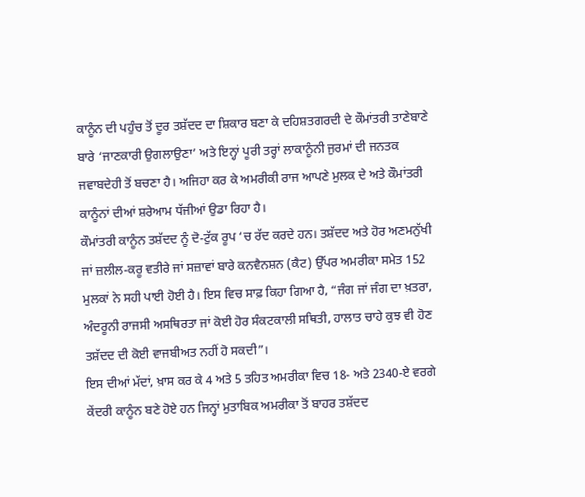ਕਾਨੂੰਨ ਦੀ ਪਹੁੰਚ ਤੋਂ ਦੂਰ ਤਸ਼ੱਦਦ ਦਾ ਸ਼ਿਕਾਰ ਬਣਾ ਕੇ ਦਹਿਸ਼ਤਗਰਦੀ ਦੇ ਕੌਮਾਂਤਰੀ ਤਾਣੇਬਾਣੇ ਬਾਰੇ ‘ਜਾਣਕਾਰੀ ਉਗਲਾਉਣਾ’ ਅਤੇ ਇਨ੍ਹਾਂ ਪੂਰੀ ਤਰ੍ਹਾਂ ਲਾਕਾਨੂੰਨੀ ਜੁਰਮਾਂ ਦੀ ਜਨਤਕ ਜਵਾਬਦੇਹੀ ਤੋਂ ਬਚਣਾ ਹੈ। ਅਜਿਹਾ ਕਰ ਕੇ ਅਮਰੀਕੀ ਰਾਜ ਆਪਣੇ ਮੁਲਕ ਦੇ ਅਤੇ ਕੌਮਾਂਤਰੀ ਕਾਨੂੰਨਾਂ ਦੀਆਂ ਸ਼ਰੇਆਮ ਧੱਜੀਆਂ ਉਡਾ ਰਿਹਾ ਹੈ।
ਕੌਮਾਂਤਰੀ ਕਾਨੂੰਨ ਤਸ਼ੱਦਦ ਨੂੰ ਦੋ-ਟੁੱਕ ਰੂਪ ‘ਚ ਰੱਦ ਕਰਦੇ ਹਨ। ਤਸ਼ੱਦਦ ਅਤੇ ਹੋਰ ਅਣਮਨੁੱਖੀ ਜਾਂ ਜ਼ਲੀਲ-ਕਰੂ ਵਤੀਰੇ ਜਾਂ ਸਜ਼ਾਵਾਂ ਬਾਰੇ ਕਨਵੈਨਸ਼ਨ (ਕੈਟ) ਉੱਪਰ ਅਮਰੀਕਾ ਸਮੇਤ 152 ਮੁਲਕਾਂ ਨੇ ਸਹੀ ਪਾਈ ਹੋਈ ਹੈ। ਇਸ ਵਿਚ ਸਾਫ਼ ਕਿਹਾ ਗਿਆ ਹੈ, “ਜੰਗ ਜਾਂ ਜੰਗ ਦਾ ਖ਼ਤਰਾ, ਅੰਦਰੂਨੀ ਰਾਜਸੀ ਅਸਥਿਰਤਾ ਜਾਂ ਕੋਈ ਹੋਰ ਸੰਕਟਕਾਲੀ ਸਥਿਤੀ, ਹਾਲਾਤ ਚਾਹੇ ਕੁਝ ਵੀ ਹੋਣ ਤਸ਼ੱਦਦ ਦੀ ਕੋਈ ਵਾਜਬੀਅਤ ਨਹੀਂ ਹੋ ਸਕਦੀ”।
ਇਸ ਦੀਆਂ ਮੱਦਾਂ, ਖ਼ਾਸ ਕਰ ਕੇ 4 ਅਤੇ 5 ਤਹਿਤ ਅਮਰੀਕਾ ਵਿਚ 18- ਅਤੇ 2340-ਏ ਵਰਗੇ ਕੇਂਦਰੀ ਕਾਨੂੰਨ ਬਣੇ ਹੋਏ ਹਨ ਜਿਨ੍ਹਾਂ ਮੁਤਾਬਿਕ ਅਮਰੀਕਾ ਤੋਂ ਬਾਹਰ ਤਸ਼ੱਦਦ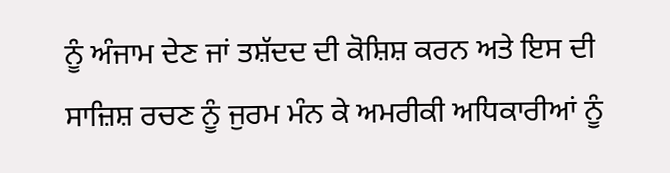ਨੂੰ ਅੰਜਾਮ ਦੇਣ ਜਾਂ ਤਸ਼ੱਦਦ ਦੀ ਕੋਸ਼ਿਸ਼ ਕਰਨ ਅਤੇ ਇਸ ਦੀ ਸਾਜ਼ਿਸ਼ ਰਚਣ ਨੂੰ ਜੁਰਮ ਮੰਨ ਕੇ ਅਮਰੀਕੀ ਅਧਿਕਾਰੀਆਂ ਨੂੰ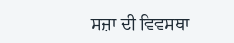ਸਜ਼ਾ ਦੀ ਵਿਵਸਥਾ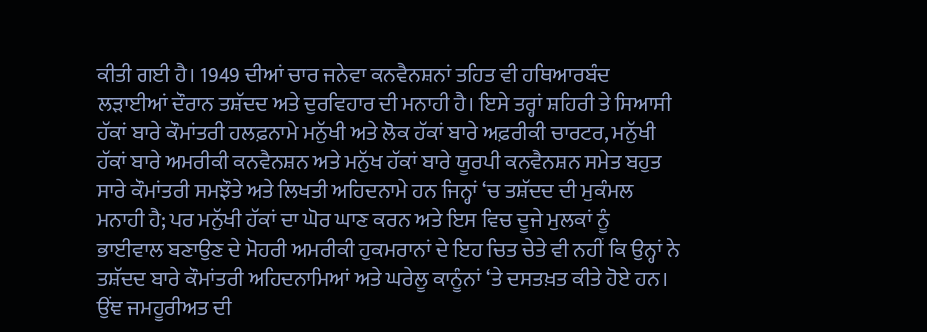ਕੀਤੀ ਗਈ ਹੈ। 1949 ਦੀਆਂ ਚਾਰ ਜਨੇਵਾ ਕਨਵੈਨਸ਼ਨਾਂ ਤਹਿਤ ਵੀ ਹਥਿਆਰਬੰਦ ਲੜਾਈਆਂ ਦੌਰਾਨ ਤਸ਼ੱਦਦ ਅਤੇ ਦੁਰਵਿਹਾਰ ਦੀ ਮਨਾਹੀ ਹੈ। ਇਸੇ ਤਰ੍ਹਾਂ ਸ਼ਹਿਰੀ ਤੇ ਸਿਆਸੀ ਹੱਕਾਂ ਬਾਰੇ ਕੌਮਾਂਤਰੀ ਹਲਫ਼ਨਾਮੇ ਮਨੁੱਖੀ ਅਤੇ ਲੋਕ ਹੱਕਾਂ ਬਾਰੇ ਅਫ਼ਰੀਕੀ ਚਾਰਟਰ, ਮਨੁੱਖੀ ਹੱਕਾਂ ਬਾਰੇ ਅਮਰੀਕੀ ਕਨਵੈਨਸ਼ਨ ਅਤੇ ਮਨੁੱਖ ਹੱਕਾਂ ਬਾਰੇ ਯੂਰਪੀ ਕਨਵੈਨਸ਼ਨ ਸਮੇਤ ਬਹੁਤ ਸਾਰੇ ਕੌਮਾਂਤਰੀ ਸਮਝੌਤੇ ਅਤੇ ਲਿਖਤੀ ਅਹਿਦਨਾਮੇ ਹਨ ਜਿਨ੍ਹਾਂ ‘ਚ ਤਸ਼ੱਦਦ ਦੀ ਮੁਕੰਮਲ ਮਨਾਹੀ ਹੈ; ਪਰ ਮਨੁੱਖੀ ਹੱਕਾਂ ਦਾ ਘੋਰ ਘਾਣ ਕਰਨ ਅਤੇ ਇਸ ਵਿਚ ਦੂਜੇ ਮੁਲਕਾਂ ਨੂੰ ਭਾਈਵਾਲ ਬਣਾਉਣ ਦੇ ਮੋਹਰੀ ਅਮਰੀਕੀ ਹੁਕਮਰਾਨਾਂ ਦੇ ਇਹ ਚਿਤ ਚੇਤੇ ਵੀ ਨਹੀਂ ਕਿ ਉਨ੍ਹਾਂ ਨੇ ਤਸ਼ੱਦਦ ਬਾਰੇ ਕੌਮਾਂਤਰੀ ਅਹਿਦਨਾਮਿਆਂ ਅਤੇ ਘਰੇਲੂ ਕਾਨੂੰਨਾਂ ‘ਤੇ ਦਸਤਖ਼ਤ ਕੀਤੇ ਹੋਏ ਹਨ। ਉਂਞ ਜਮਹੂਰੀਅਤ ਦੀ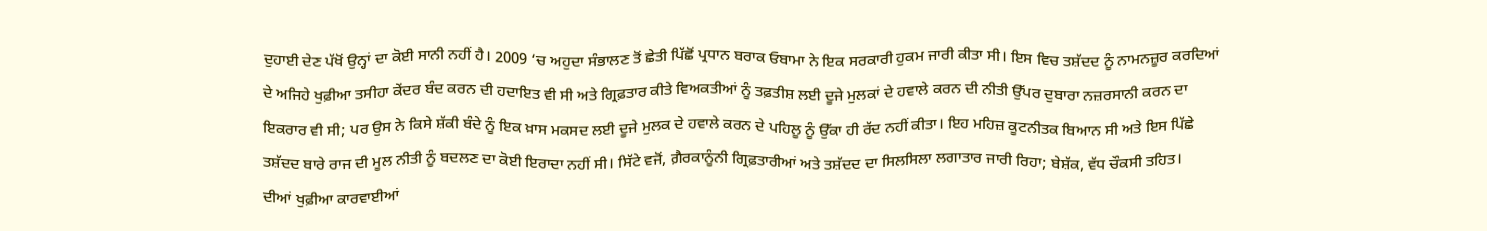ਦੁਹਾਈ ਦੇਣ ਪੱਖੋਂ ਉਨ੍ਹਾਂ ਦਾ ਕੋਈ ਸਾਨੀ ਨਹੀਂ ਹੈ। 2009 ‘ਚ ਅਹੁਦਾ ਸੰਭਾਲਣ ਤੋਂ ਛੇਤੀ ਪਿੱਛੋਂ ਪ੍ਰਧਾਨ ਬਰਾਕ ਓਬਾਮਾ ਨੇ ਇਕ ਸਰਕਾਰੀ ਹੁਕਮ ਜਾਰੀ ਕੀਤਾ ਸੀ। ਇਸ ਵਿਚ ਤਸ਼ੱਦਦ ਨੂੰ ਨਾਮਨਜ਼ੂਰ ਕਰਦਿਆਂ ਦੇ ਅਜਿਹੇ ਖੁਫ਼ੀਆ ਤਸੀਹਾ ਕੇਂਦਰ ਬੰਦ ਕਰਨ ਦੀ ਹਦਾਇਤ ਵੀ ਸੀ ਅਤੇ ਗ੍ਰਿਫ਼ਤਾਰ ਕੀਤੇ ਵਿਅਕਤੀਆਂ ਨੂੰ ਤਫ਼ਤੀਸ਼ ਲਈ ਦੂਜੇ ਮੁਲਕਾਂ ਦੇ ਹਵਾਲੇ ਕਰਨ ਦੀ ਨੀਤੀ ਉੱਪਰ ਦੁਬਾਰਾ ਨਜ਼ਰਸਾਨੀ ਕਰਨ ਦਾ ਇਕਰਾਰ ਵੀ ਸੀ; ਪਰ ਉਸ ਨੇ ਕਿਸੇ ਸ਼ੱਕੀ ਬੰਦੇ ਨੂੰ ਇਕ ਖ਼ਾਸ ਮਕਸਦ ਲਈ ਦੂਜੇ ਮੁਲਕ ਦੇ ਹਵਾਲੇ ਕਰਨ ਦੇ ਪਹਿਲੂ ਨੂੰ ਉੱਕਾ ਹੀ ਰੱਦ ਨਹੀਂ ਕੀਤਾ। ਇਹ ਮਹਿਜ਼ ਕੂਟਨੀਤਕ ਬਿਆਨ ਸੀ ਅਤੇ ਇਸ ਪਿੱਛੇ ਤਸ਼ੱਦਦ ਬਾਰੇ ਰਾਜ ਦੀ ਮੂਲ ਨੀਤੀ ਨੂੰ ਬਦਲਣ ਦਾ ਕੋਈ ਇਰਾਦਾ ਨਹੀਂ ਸੀ। ਸਿੱਟੇ ਵਜੋਂ, ਗ਼ੈਰਕਾਨੂੰਨੀ ਗ੍ਰਿਫ਼ਤਾਰੀਆਂ ਅਤੇ ਤਸ਼ੱਦਦ ਦਾ ਸਿਲਸਿਲਾ ਲਗਾਤਾਰ ਜਾਰੀ ਰਿਹਾ; ਬੇਸ਼ੱਕ, ਵੱਧ ਚੌਕਸੀ ਤਹਿਤ।
ਦੀਆਂ ਖੁਫ਼ੀਆ ਕਾਰਵਾਈਆਂ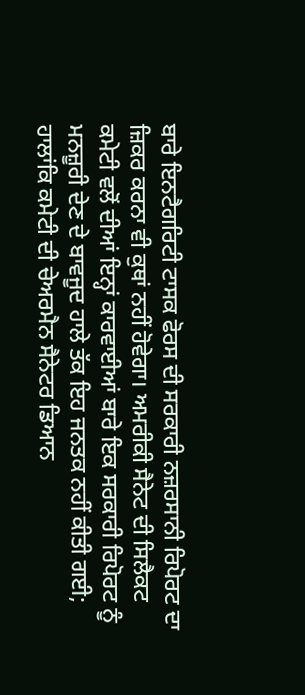ਬਾਰੇ ਇਨਟੈਗਰਿਟੀ ਟਾਸਕ ਫੋਰਸ ਦੀ ਸਰਕਾਰੀ ਨਜ਼ਰਸਾਨੀ ਰਿਪੋਰਟ ਦਾ ਜ਼ਿਕਰ ਕਰਨਾ ਵੀ ਕੁਥਾਂ ਨਹੀਂ ਹੋਵੇਗਾ। ਅਮਰੀਕੀ ਸੈਨੇਟ ਦੀ ਸਿਲੈਕਟ ਕਮੇਟੀ ਵਲੋਂ ਦੀਆਂ ਇਨ੍ਹਾਂ ਕਾਰਵਾਈਆਂ ਬਾਰੇ ਇਕ ਸਰਕਾਰੀ ਰਿਪੋਰਟ ਨੂੰ ਮਨਜ਼ੂਰੀ ਦੇਣ ਦੇ ਬਾਵਜੂਦ ਹਾਲੇ ਤੱਕ ਇਹ ਜਨਤਕ ਨਹੀਂ ਕੀਤੀ ਗਈ; ਹਾਲਾਂਕਿ ਕਮੇਟੀ ਦੀ ਚੇਅਰਮੈਨ ਸੈਨੇਟਰ ਡਿਆਨ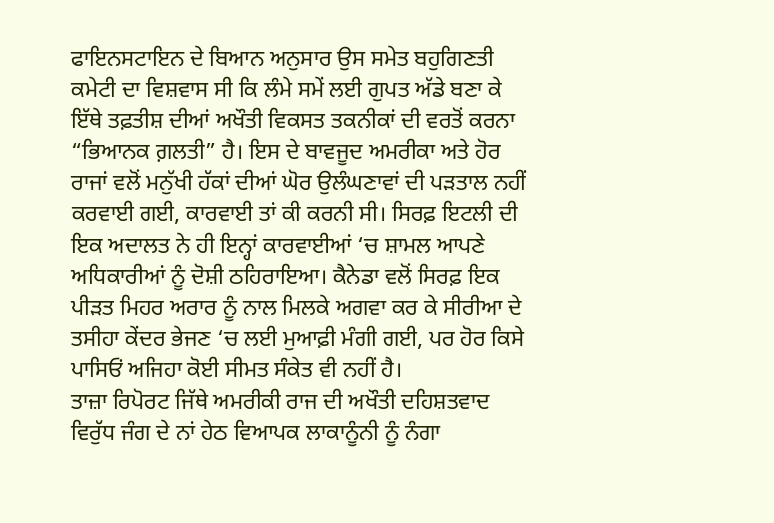ਫਾਇਨਸਟਾਇਨ ਦੇ ਬਿਆਨ ਅਨੁਸਾਰ ਉਸ ਸਮੇਤ ਬਹੁਗਿਣਤੀ ਕਮੇਟੀ ਦਾ ਵਿਸ਼ਵਾਸ ਸੀ ਕਿ ਲੰਮੇ ਸਮੇਂ ਲਈ ਗੁਪਤ ਅੱਡੇ ਬਣਾ ਕੇ ਇੱਥੇ ਤਫ਼ਤੀਸ਼ ਦੀਆਂ ਅਖੌਤੀ ਵਿਕਸਤ ਤਕਨੀਕਾਂ ਦੀ ਵਰਤੋਂ ਕਰਨਾ “ਭਿਆਨਕ ਗ਼ਲਤੀ” ਹੈ। ਇਸ ਦੇ ਬਾਵਜੂਦ ਅਮਰੀਕਾ ਅਤੇ ਹੋਰ ਰਾਜਾਂ ਵਲੋਂ ਮਨੁੱਖੀ ਹੱਕਾਂ ਦੀਆਂ ਘੋਰ ਉਲੰਘਣਾਵਾਂ ਦੀ ਪੜਤਾਲ ਨਹੀਂ ਕਰਵਾਈ ਗਈ, ਕਾਰਵਾਈ ਤਾਂ ਕੀ ਕਰਨੀ ਸੀ। ਸਿਰਫ਼ ਇਟਲੀ ਦੀ ਇਕ ਅਦਾਲਤ ਨੇ ਹੀ ਇਨ੍ਹਾਂ ਕਾਰਵਾਈਆਂ ‘ਚ ਸ਼ਾਮਲ ਆਪਣੇ ਅਧਿਕਾਰੀਆਂ ਨੂੰ ਦੋਸ਼ੀ ਠਹਿਰਾਇਆ। ਕੈਨੇਡਾ ਵਲੋਂ ਸਿਰਫ਼ ਇਕ ਪੀੜਤ ਮਿਹਰ ਅਰਾਰ ਨੂੰ ਨਾਲ ਮਿਲਕੇ ਅਗਵਾ ਕਰ ਕੇ ਸੀਰੀਆ ਦੇ ਤਸੀਹਾ ਕੇਂਦਰ ਭੇਜਣ ‘ਚ ਲਈ ਮੁਆਫ਼ੀ ਮੰਗੀ ਗਈ, ਪਰ ਹੋਰ ਕਿਸੇ ਪਾਸਿਓਂ ਅਜਿਹਾ ਕੋਈ ਸੀਮਤ ਸੰਕੇਤ ਵੀ ਨਹੀਂ ਹੈ।
ਤਾਜ਼ਾ ਰਿਪੋਰਟ ਜਿੱਥੇ ਅਮਰੀਕੀ ਰਾਜ ਦੀ ਅਖੌਤੀ ਦਹਿਸ਼ਤਵਾਦ ਵਿਰੁੱਧ ਜੰਗ ਦੇ ਨਾਂ ਹੇਠ ਵਿਆਪਕ ਲਾਕਾਨੂੰਨੀ ਨੂੰ ਨੰਗਾ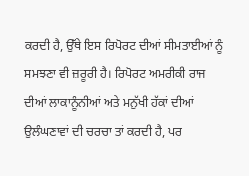ਕਰਦੀ ਹੈ, ਉੱਥੇ ਇਸ ਰਿਪੋਰਟ ਦੀਆਂ ਸੀਮਤਾਈਆਂ ਨੂੰ ਸਮਝਣਾ ਵੀ ਜ਼ਰੂਰੀ ਹੈ। ਰਿਪੋਰਟ ਅਮਰੀਕੀ ਰਾਜ ਦੀਆਂ ਲਾਕਾਨੂੰਨੀਆਂ ਅਤੇ ਮਨੁੱਖੀ ਹੱਕਾਂ ਦੀਆਂ ਉਲੰਘਣਾਵਾਂ ਦੀ ਚਰਚਾ ਤਾਂ ਕਰਦੀ ਹੈ, ਪਰ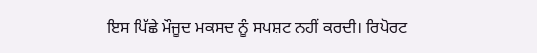ਇਸ ਪਿੱਛੇ ਮੌਜੂਦ ਮਕਸਦ ਨੂੰ ਸਪਸ਼ਟ ਨਹੀਂ ਕਰਦੀ। ਰਿਪੋਰਟ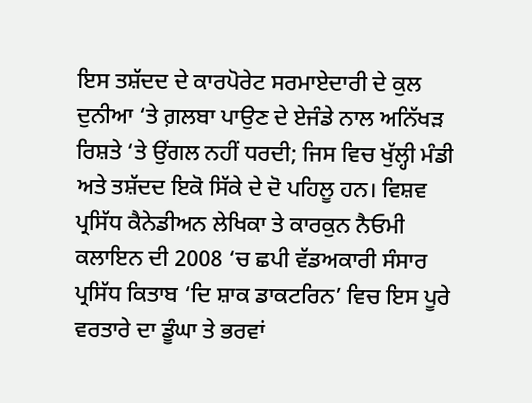ਇਸ ਤਸ਼ੱਦਦ ਦੇ ਕਾਰਪੋਰੇਟ ਸਰਮਾਏਦਾਰੀ ਦੇ ਕੁਲ ਦੁਨੀਆ ‘ਤੇ ਗ਼ਲਬਾ ਪਾਉਣ ਦੇ ਏਜੰਡੇ ਨਾਲ ਅਨਿੱਖੜ ਰਿਸ਼ਤੇ ‘ਤੇ ਉਂਗਲ ਨਹੀਂ ਧਰਦੀ; ਜਿਸ ਵਿਚ ਖੁੱਲ੍ਹੀ ਮੰਡੀ ਅਤੇ ਤਸ਼ੱਦਦ ਇਕੋ ਸਿੱਕੇ ਦੇ ਦੋ ਪਹਿਲੂ ਹਨ। ਵਿਸ਼ਵ ਪ੍ਰਸਿੱਧ ਕੈਨੇਡੀਅਨ ਲੇਖਿਕਾ ਤੇ ਕਾਰਕੁਨ ਨੈਓਮੀ ਕਲਾਇਨ ਦੀ 2008 ‘ਚ ਛਪੀ ਵੱਡਅਕਾਰੀ ਸੰਸਾਰ ਪ੍ਰਸਿੱਧ ਕਿਤਾਬ ‘ਦਿ ਸ਼ਾਕ ਡਾਕਟਰਿਨ’ ਵਿਚ ਇਸ ਪੂਰੇ ਵਰਤਾਰੇ ਦਾ ਡੂੰਘਾ ਤੇ ਭਰਵਾਂ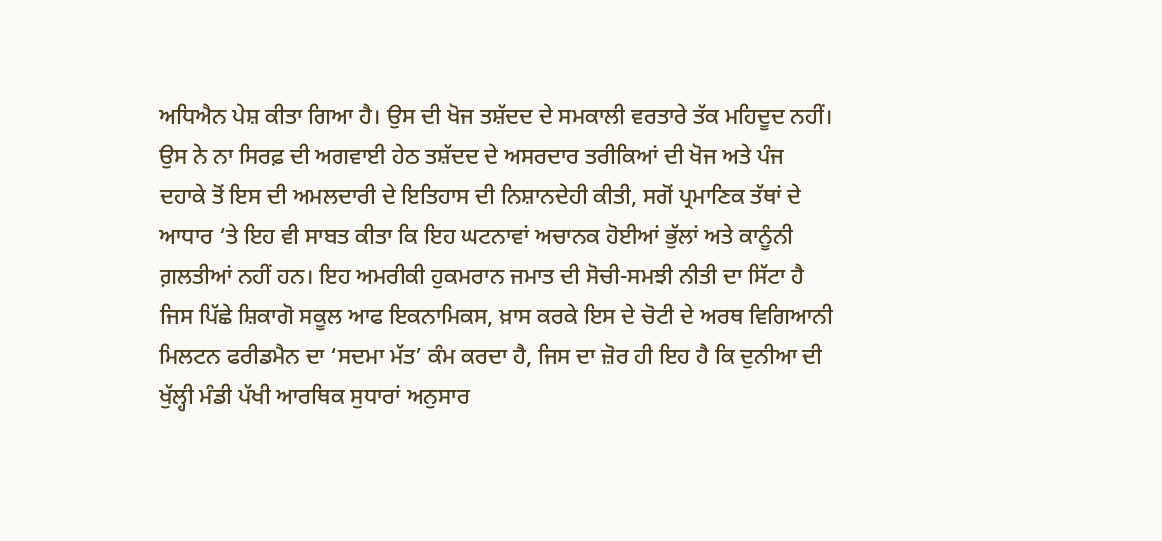ਅਧਿਐਨ ਪੇਸ਼ ਕੀਤਾ ਗਿਆ ਹੈ। ਉਸ ਦੀ ਖੋਜ ਤਸ਼ੱਦਦ ਦੇ ਸਮਕਾਲੀ ਵਰਤਾਰੇ ਤੱਕ ਮਹਿਦੂਦ ਨਹੀਂ। ਉਸ ਨੇ ਨਾ ਸਿਰਫ਼ ਦੀ ਅਗਵਾਈ ਹੇਠ ਤਸ਼ੱਦਦ ਦੇ ਅਸਰਦਾਰ ਤਰੀਕਿਆਂ ਦੀ ਖੋਜ ਅਤੇ ਪੰਜ ਦਹਾਕੇ ਤੋਂ ਇਸ ਦੀ ਅਮਲਦਾਰੀ ਦੇ ਇਤਿਹਾਸ ਦੀ ਨਿਸ਼ਾਨਦੇਹੀ ਕੀਤੀ, ਸਗੋਂ ਪ੍ਰਮਾਣਿਕ ਤੱਥਾਂ ਦੇ ਆਧਾਰ ‘ਤੇ ਇਹ ਵੀ ਸਾਬਤ ਕੀਤਾ ਕਿ ਇਹ ਘਟਨਾਵਾਂ ਅਚਾਨਕ ਹੋਈਆਂ ਭੁੱਲਾਂ ਅਤੇ ਕਾਨੂੰਨੀ ਗ਼ਲਤੀਆਂ ਨਹੀਂ ਹਨ। ਇਹ ਅਮਰੀਕੀ ਹੁਕਮਰਾਨ ਜਮਾਤ ਦੀ ਸੋਚੀ-ਸਮਝੀ ਨੀਤੀ ਦਾ ਸਿੱਟਾ ਹੈ ਜਿਸ ਪਿੱਛੇ ਸ਼ਿਕਾਗੋ ਸਕੂਲ ਆਫ ਇਕਨਾਮਿਕਸ, ਖ਼ਾਸ ਕਰਕੇ ਇਸ ਦੇ ਚੋਟੀ ਦੇ ਅਰਥ ਵਿਗਿਆਨੀ ਮਿਲਟਨ ਫਰੀਡਮੈਨ ਦਾ ‘ਸਦਮਾ ਮੱਤ’ ਕੰਮ ਕਰਦਾ ਹੈ, ਜਿਸ ਦਾ ਜ਼ੋਰ ਹੀ ਇਹ ਹੈ ਕਿ ਦੁਨੀਆ ਦੀ ਖੁੱਲ੍ਹੀ ਮੰਡੀ ਪੱਖੀ ਆਰਥਿਕ ਸੁਧਾਰਾਂ ਅਨੁਸਾਰ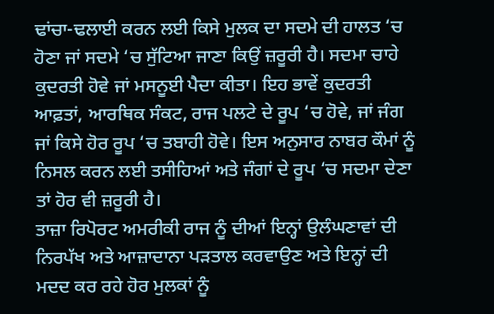ਢਾਂਚਾ-ਢਲਾਈ ਕਰਨ ਲਈ ਕਿਸੇ ਮੁਲਕ ਦਾ ਸਦਮੇ ਦੀ ਹਾਲਤ ‘ਚ ਹੋਣਾ ਜਾਂ ਸਦਮੇ ‘ਚ ਸੁੱਟਿਆ ਜਾਣਾ ਕਿਉਂ ਜ਼ਰੂਰੀ ਹੈ। ਸਦਮਾ ਚਾਹੇ ਕੁਦਰਤੀ ਹੋਵੇ ਜਾਂ ਮਸਨੂਈ ਪੈਦਾ ਕੀਤਾ। ਇਹ ਭਾਵੇਂ ਕੁਦਰਤੀ ਆਫ਼ਤਾਂ, ਆਰਥਿਕ ਸੰਕਟ, ਰਾਜ ਪਲਟੇ ਦੇ ਰੂਪ ‘ਚ ਹੋਵੇ, ਜਾਂ ਜੰਗ ਜਾਂ ਕਿਸੇ ਹੋਰ ਰੂਪ ‘ਚ ਤਬਾਹੀ ਹੋਵੇ। ਇਸ ਅਨੁਸਾਰ ਨਾਬਰ ਕੌਮਾਂ ਨੂੰ ਨਿਸਲ ਕਰਨ ਲਈ ਤਸੀਹਿਆਂ ਅਤੇ ਜੰਗਾਂ ਦੇ ਰੂਪ ‘ਚ ਸਦਮਾ ਦੇਣਾ ਤਾਂ ਹੋਰ ਵੀ ਜ਼ਰੂਰੀ ਹੈ।
ਤਾਜ਼ਾ ਰਿਪੋਰਟ ਅਮਰੀਕੀ ਰਾਜ ਨੂੰ ਦੀਆਂ ਇਨ੍ਹਾਂ ਉਲੰਘਣਾਵਾਂ ਦੀ ਨਿਰਪੱਖ ਅਤੇ ਆਜ਼ਾਦਾਨਾ ਪੜਤਾਲ ਕਰਵਾਉਣ ਅਤੇ ਇਨ੍ਹਾਂ ਦੀ ਮਦਦ ਕਰ ਰਹੇ ਹੋਰ ਮੁਲਕਾਂ ਨੂੰ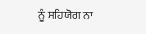ਨੂੰ ਸਹਿਯੋਗ ਨਾ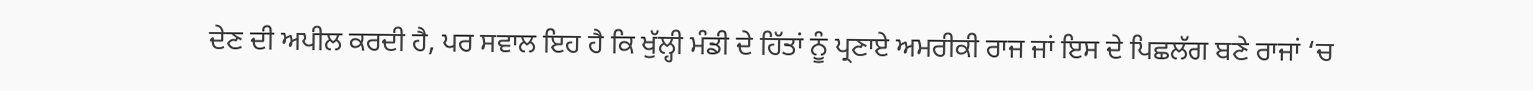ਦੇਣ ਦੀ ਅਪੀਲ ਕਰਦੀ ਹੈ, ਪਰ ਸਵਾਲ ਇਹ ਹੈ ਕਿ ਖੁੱਲ੍ਹੀ ਮੰਡੀ ਦੇ ਹਿੱਤਾਂ ਨੂੰ ਪ੍ਰਣਾਏ ਅਮਰੀਕੀ ਰਾਜ ਜਾਂ ਇਸ ਦੇ ਪਿਛਲੱਗ ਬਣੇ ਰਾਜਾਂ ‘ਚ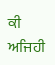ਕੀ ਅਜਿਹੀ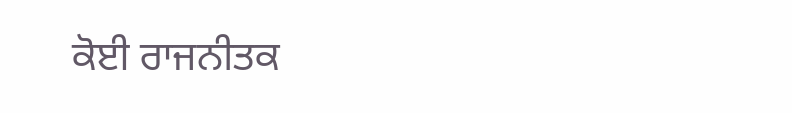ਕੋਈ ਰਾਜਨੀਤਕ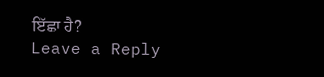ਇੱਛਾ ਹੈ?
Leave a Reply